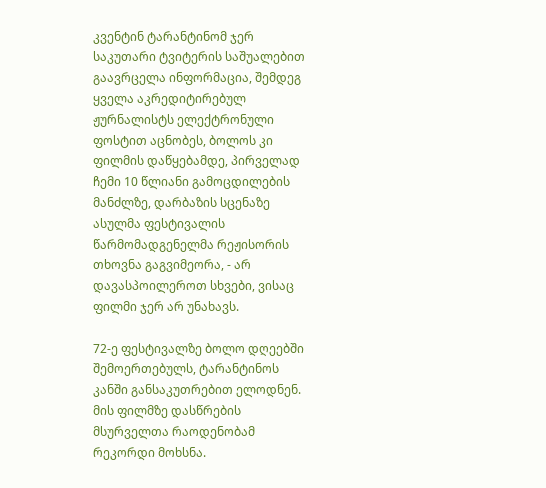კვენტინ ტარანტინომ ჯერ საკუთარი ტვიტერის საშუალებით გაავრცელა ინფორმაცია, შემდეგ ყველა აკრედიტირებულ ჟურნალისტს ელექტრონული ფოსტით აცნობეს, ბოლოს კი ფილმის დაწყებამდე, პირველად ჩემი 10 წლიანი გამოცდილების მანძლზე, დარბაზის სცენაზე ასულმა ფესტივალის წარმომადგენელმა რეჟისორის თხოვნა გაგვიმეორა, - არ დავასპოილეროთ სხვები, ვისაც ფილმი ჯერ არ უნახავს.

72-ე ფესტივალზე ბოლო დღეებში შემოერთებულს, ტარანტინოს კანში განსაკუთრებით ელოდნენ. მის ფილმზე დასწრების მსურველთა რაოდენობამ რეკორდი მოხსნა.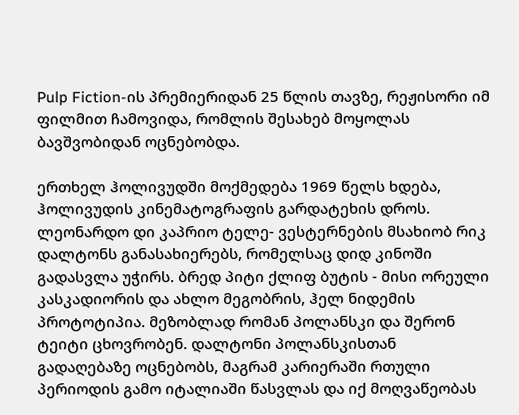Pulp Fiction-ის პრემიერიდან 25 წლის თავზე, რეჟისორი იმ ფილმით ჩამოვიდა, რომლის შესახებ მოყოლას ბავშვობიდან ოცნებობდა.

ერთხელ ჰოლივუდში მოქმედება 1969 წელს ხდება, ჰოლივუდის კინემატოგრაფის გარდატეხის დროს. ლეონარდო დი კაპრიო ტელე- ვესტერნების მსახიობ რიკ დალტონს განასახიერებს, რომელსაც დიდ კინოში გადასვლა უჭირს. ბრედ პიტი ქლიფ ბუტის - მისი ორეული კასკადიორის და ახლო მეგობრის, ჰელ ნიდემის პროტოტიპია. მეზობლად რომან პოლანსკი და შერონ ტეიტი ცხოვრობენ. დალტონი პოლანსკისთან გადაღებაზე ოცნებობს, მაგრამ კარიერაში რთული პერიოდის გამო იტალიაში წასვლას და იქ მოღვაწეობას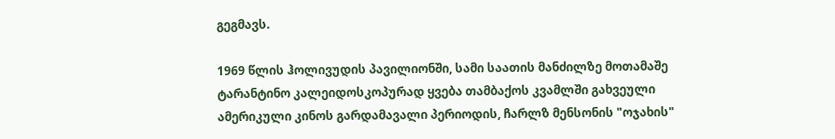გეგმავს.

1969 წლის ჰოლივუდის პავილიონში, სამი საათის მანძილზე მოთამაშე ტარანტინო კალეიდოსკოპურად ყვება თამბაქოს კვამლში გახვეული ამერიკული კინოს გარდამავალი პერიოდის, ჩარლზ მენსონის "ოჯახის"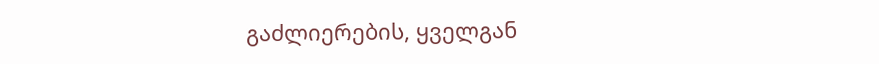გაძლიერების, ყველგან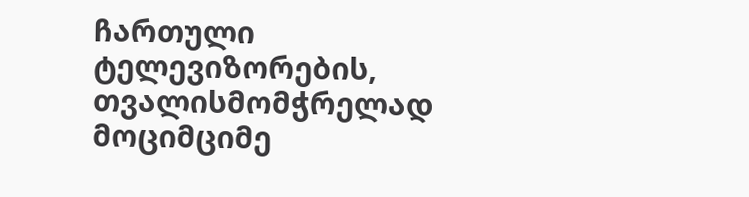ჩართული ტელევიზორების, თვალისმომჭრელად მოციმციმე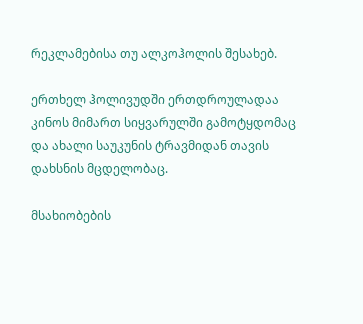რეკლამებისა თუ ალკოჰოლის შესახებ.

ერთხელ ჰოლივუდში ერთდროულადაა კინოს მიმართ სიყვარულში გამოტყდომაც და ახალი საუკუნის ტრავმიდან თავის დახსნის მცდელობაც.

მსახიობების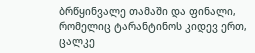ბრწყინვალე თამაში და ფინალი, რომელიც ტარანტინოს კიდევ ერთ, ცალკე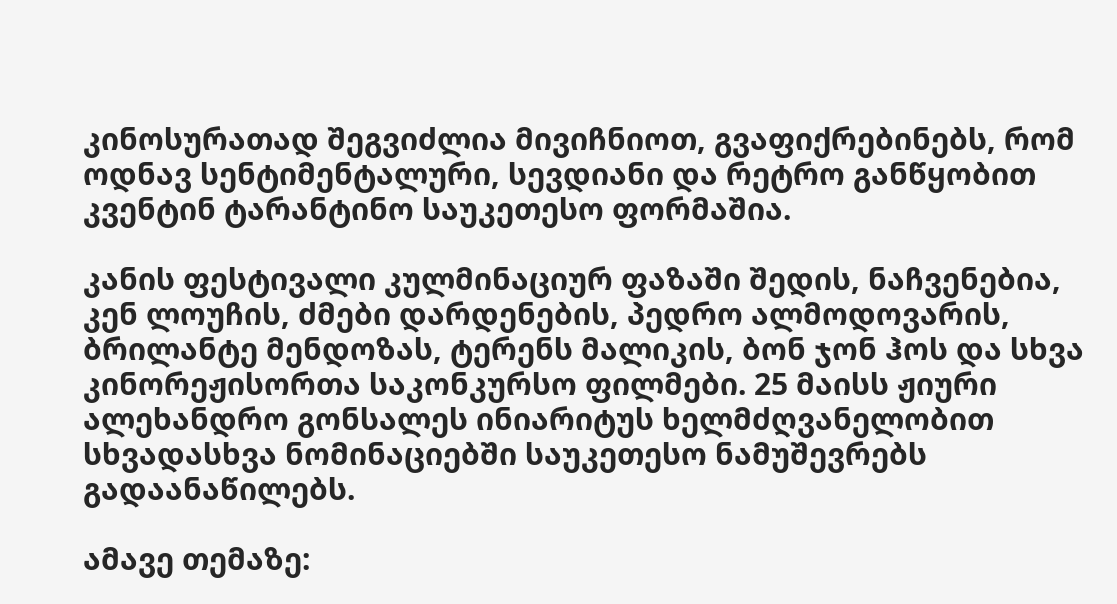კინოსურათად შეგვიძლია მივიჩნიოთ, გვაფიქრებინებს, რომ ოდნავ სენტიმენტალური, სევდიანი და რეტრო განწყობით კვენტინ ტარანტინო საუკეთესო ფორმაშია.

კანის ფესტივალი კულმინაციურ ფაზაში შედის, ნაჩვენებია, კენ ლოუჩის, ძმები დარდენების, პედრო ალმოდოვარის, ბრილანტე მენდოზას, ტერენს მალიკის, ბონ ჯონ ჰოს და სხვა კინორეჟისორთა საკონკურსო ფილმები. 25 მაისს ჟიური ალეხანდრო გონსალეს ინიარიტუს ხელმძღვანელობით სხვადასხვა ნომინაციებში საუკეთესო ნამუშევრებს გადაანაწილებს.

ამავე თემაზე: